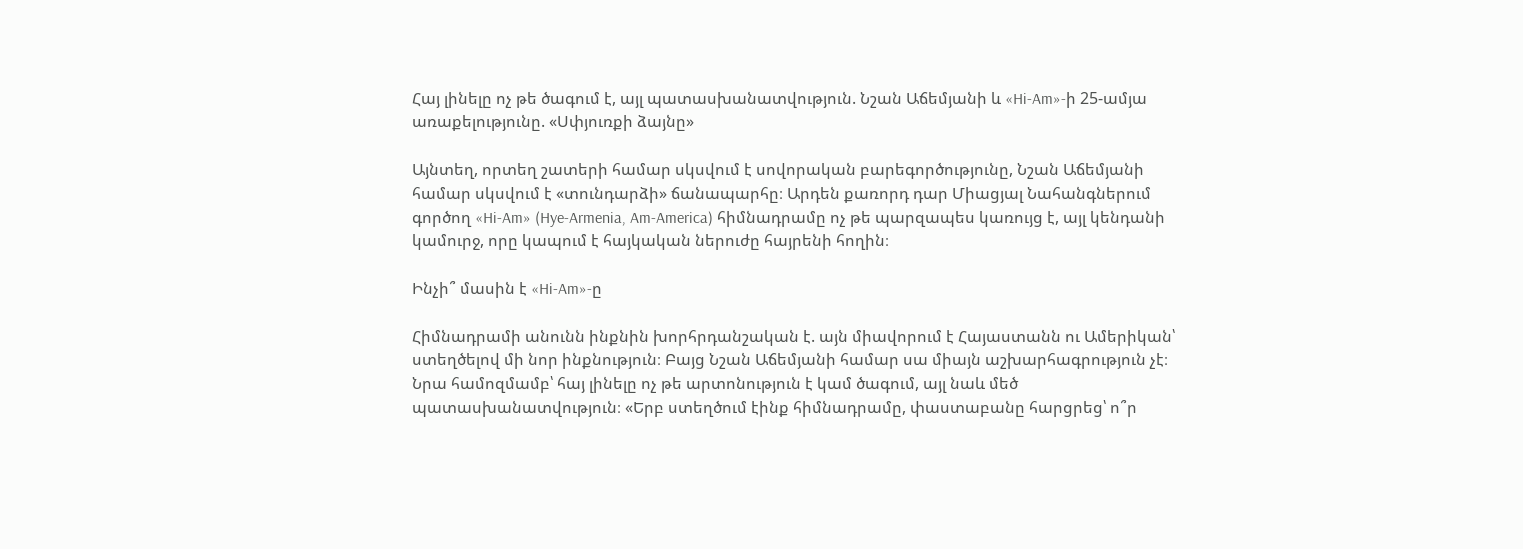Հայ լինելը ոչ թե ծագում է, այլ պատասխանատվություն. Նշան Աճեմյանի և «Hi-Am»-ի 25-ամյա առաքելությունը. «Սփյուռքի ձայնը»

Այնտեղ, որտեղ շատերի համար սկսվում է սովորական բարեգործությունը, Նշան Աճեմյանի համար սկսվում է «տունդարձի» ճանապարհը։ Արդեն քառորդ դար Միացյալ Նահանգներում գործող «Hi-Am» (Hye-Armenia, Am-America) հիմնադրամը ոչ թե պարզապես կառույց է, այլ կենդանի կամուրջ, որը կապում է հայկական ներուժը հայրենի հողին։

Ինչի՞ մասին է «Hi-Am»-ը

Հիմնադրամի անունն ինքնին խորհրդանշական է. այն միավորում է Հայաստանն ու Ամերիկան՝ ստեղծելով մի նոր ինքնություն։ Բայց Նշան Աճեմյանի համար սա միայն աշխարհագրություն չէ։ Նրա համոզմամբ՝ հայ լինելը ոչ թե արտոնություն է կամ ծագում, այլ նաև մեծ պատասխանատվություն։ «Երբ ստեղծում էինք հիմնադրամը, փաստաբանը հարցրեց՝ ո՞ր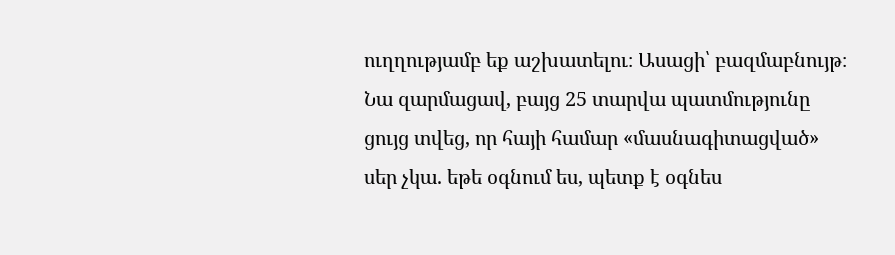ուղղությամբ եք աշխատելու։ Ասացի՝ բազմաբնույթ։ Նա զարմացավ, բայց 25 տարվա պատմությունը ցույց տվեց, որ հայի համար «մասնագիտացված» սեր չկա. եթե օգնում ես, պետք է օգնես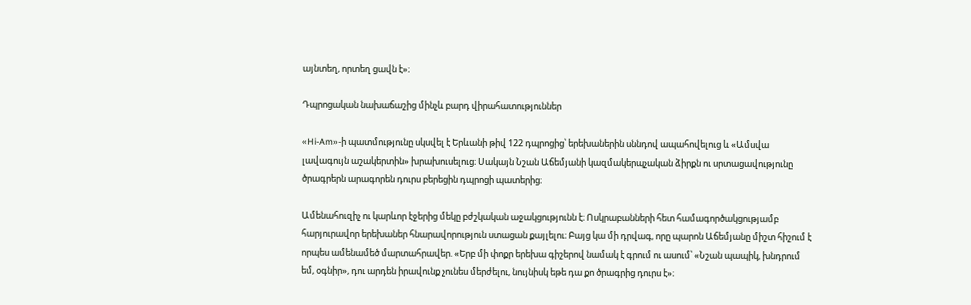այնտեղ, որտեղ ցավն է»։

Դպրոցական նախաճաշից մինչև բարդ վիրահատություններ

«Hi-Am»-ի պատմությունը սկսվել է Երևանի թիվ 122 դպրոցից՝ երեխաներին սննդով ապահովելուց և «Ամսվա լավագույն աշակերտին» խրախուսելուց։ Սակայն Նշան Աճեմյանի կազմակերպչական ձիրքն ու սրտացավությունը ծրագրերն արագորեն դուրս բերեցին դպրոցի պատերից։

Ամենահուզիչ ու կարևոր էջերից մեկը բժշկական աջակցությունն է։ Ոսկրաբանների հետ համագործակցությամբ հարյուրավոր երեխաներ հնարավորություն ստացան քայլելու։ Բայց կա մի դրվագ, որը պարոն Աճեմյանը միշտ հիշում է որպես ամենամեծ մարտահրավեր. «Երբ մի փոքր երեխա գիշերով նամակ է գրում ու ասում՝ «Նշան պապիկ, խնդրում եմ, օգնիր», դու արդեն իրավունք չունես մերժելու, նույնիսկ եթե դա քո ծրագրից դուրս է»։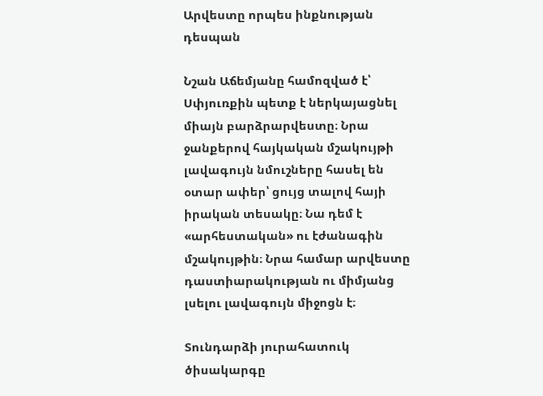Արվեստը որպես ինքնության դեսպան

Նշան Աճեմյանը համոզված է՝ Սփյուռքին պետք է ներկայացնել միայն բարձրարվեստը։ Նրա ջանքերով հայկական մշակույթի լավագույն նմուշները հասել են օտար ափեր՝ ցույց տալով հայի իրական տեսակը։ Նա դեմ է «արհեստական» ու էժանագին մշակույթին։ Նրա համար արվեստը դաստիարակության ու միմյանց լսելու լավագույն միջոցն է։

Տունդարձի յուրահատուկ ծիսակարգը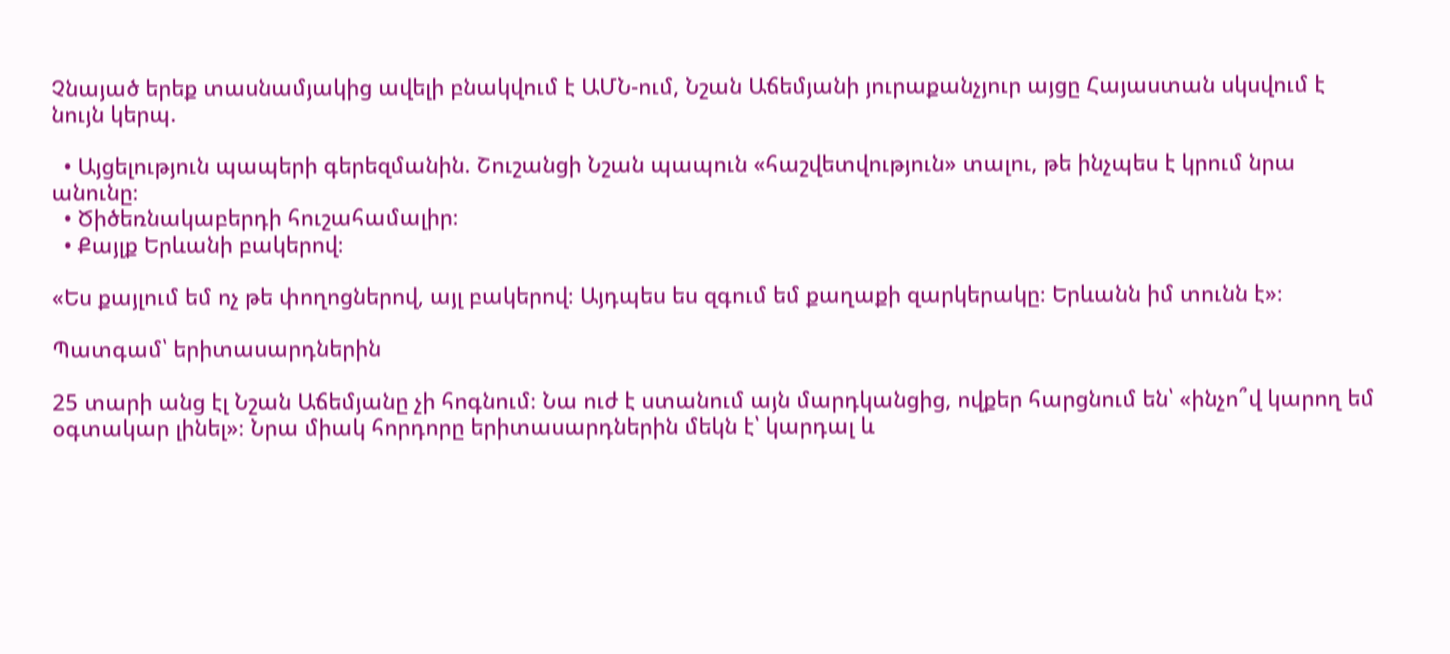Չնայած երեք տասնամյակից ավելի բնակվում է ԱՄՆ-ում, Նշան Աճեմյանի յուրաքանչյուր այցը Հայաստան սկսվում է նույն կերպ.

  • Այցելություն պապերի գերեզմանին. Շուշանցի Նշան պապուն «հաշվետվություն» տալու, թե ինչպես է կրում նրա անունը։
  • Ծիծեռնակաբերդի հուշահամալիր։
  • Քայլք Երևանի բակերով։

«Ես քայլում եմ ոչ թե փողոցներով, այլ բակերով։ Այդպես ես զգում եմ քաղաքի զարկերակը։ Երևանն իմ տունն է»։

Պատգամ՝ երիտասարդներին

25 տարի անց էլ Նշան Աճեմյանը չի հոգնում։ Նա ուժ է ստանում այն մարդկանցից, ովքեր հարցնում են՝ «ինչո՞վ կարող եմ օգտակար լինել»։ Նրա միակ հորդորը երիտասարդներին մեկն է՝ կարդալ և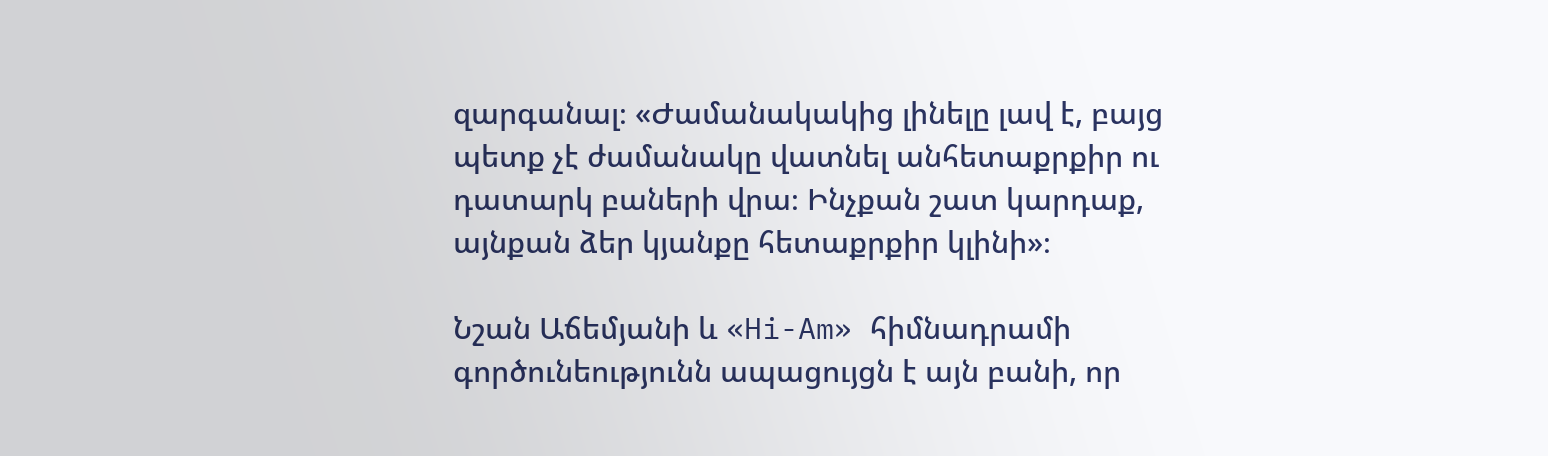զարգանալ։ «Ժամանակակից լինելը լավ է, բայց պետք չէ ժամանակը վատնել անհետաքրքիր ու դատարկ բաների վրա։ Ինչքան շատ կարդաք, այնքան ձեր կյանքը հետաքրքիր կլինի»։

Նշան Աճեմյանի և «Hi-Am» հիմնադրամի գործունեությունն ապացույցն է այն բանի, որ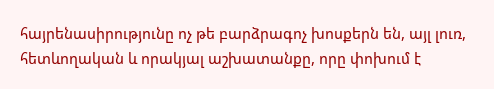հայրենասիրությունը ոչ թե բարձրագոչ խոսքերն են, այլ լուռ, հետևողական և որակյալ աշխատանքը, որը փոխում է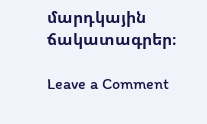մարդկային ճակատագրեր։

Leave a Comment